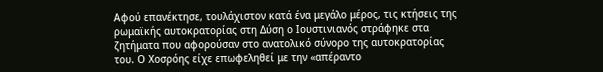Αφού επανέκτησε, τουλάχιστον κατά ένα μεγάλο μέρος, τις κτήσεις της ρωμαϊκής αυτοκρατορίας στη Δύση ο Ιουστινιανός στράφηκε στα ζητήματα που αφορούσαν στο ανατολικό σύνορο της αυτοκρατορίας του. Ο Χοσρόης είχε επωφεληθεί με την «απέραντο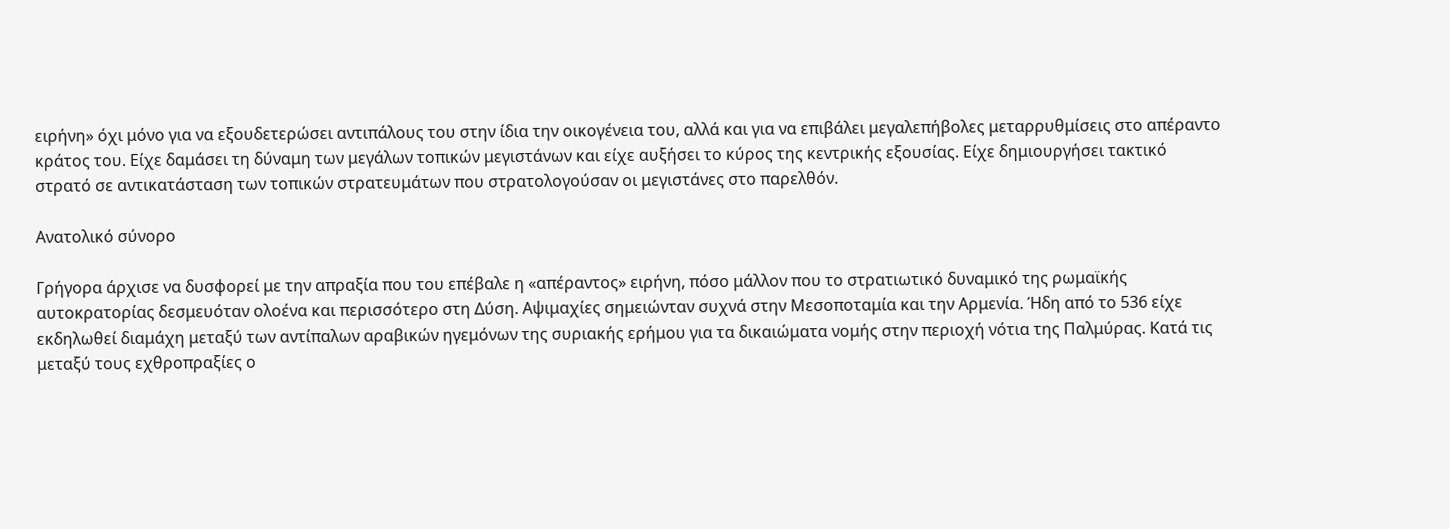ειρήνη» όχι μόνο για να εξουδετερώσει αντιπάλους του στην ίδια την οικογένεια του, αλλά και για να επιβάλει μεγαλεπήβολες μεταρρυθμίσεις στο απέραντο κράτος του. Είχε δαμάσει τη δύναμη των μεγάλων τοπικών μεγιστάνων και είχε αυξήσει το κύρος της κεντρικής εξουσίας. Είχε δημιουργήσει τακτικό στρατό σε αντικατάσταση των τοπικών στρατευμάτων που στρατολογούσαν οι μεγιστάνες στο παρελθόν.

Ανατολικό σύνορο

Γρήγορα άρχισε να δυσφορεί με την απραξία που του επέβαλε η «απέραντος» ειρήνη, πόσο μάλλον που το στρατιωτικό δυναμικό της ρωμαϊκής αυτοκρατορίας δεσμευόταν ολοένα και περισσότερο στη Δύση. Αψιμαχίες σημειώνταν συχνά στην Μεσοποταμία και την Αρμενία. Ήδη από το 536 είχε εκδηλωθεί διαμάχη μεταξύ των αντίπαλων αραβικών ηγεμόνων της συριακής ερήμου για τα δικαιώματα νομής στην περιοχή νότια της Παλμύρας. Κατά τις μεταξύ τους εχθροπραξίες ο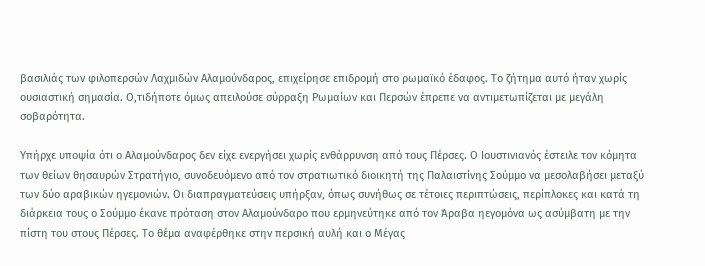βασιλιάς των φιλοπερσών Λαχμιδών Αλαμούνδαρος, επιχείρησε επιδρομή στο ρωμαϊκό έδαφος. Το ζήτημα αυτό ήταν χωρίς ουσιαστική σημασία. Ο,τιδήποτε όμως απειλούσε σύρραξη Ρωμαίων και Περσών έπρεπε να αντιμετωπίζεται με μεγάλη σοβαρότητα.

Υπήρχε υποψία ότι ο Αλαμούνδαρος δεν είχε ενεργήσει χωρίς ενθάρρυνση από τους Πέρσες. Ο Ιουστινιανός έστειλε τον κόμητα των θείων θησαυρών Στρατήγιο, συνοδευόμενο από τον στρατιωτικό διοικητή της Παλαιστίνης Σούμμο να μεσολαβήσει μεταξύ των δύο αραβικών ηγεμονιών. Οι διαπραγματεύσεις υπήρξαν, όπως συνήθως σε τέτοιες περιπτώσεις, περίπλοκες και κατά τη διάρκεια τους ο Σούμμο έκανε πρόταση στον Αλαμούνδαρο που ερμηνεύτηκε από τον Άραβα ηεγομόνα ως ασύμβατη με την πίστη του στους Πέρσες. Το θέμα αναφέρθηκε στην περσική αυλή και ο Μέγας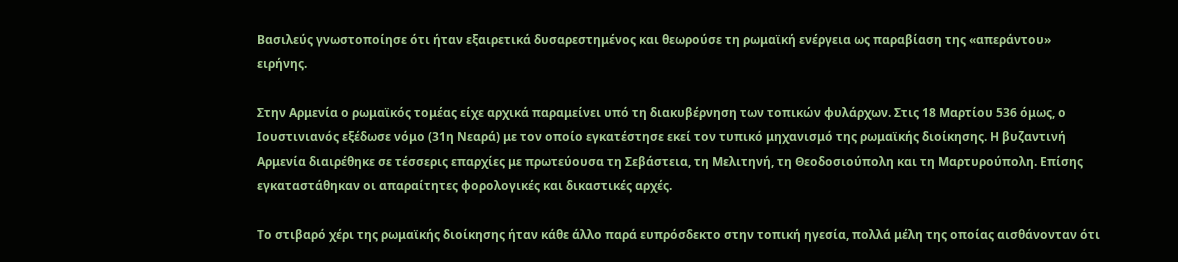Βασιλεύς γνωστοποίησε ότι ήταν εξαιρετικά δυσαρεστημένος και θεωρούσε τη ρωμαϊκή ενέργεια ως παραβίαση της «απεράντου» ειρήνης.

Στην Αρμενία ο ρωμαϊκός τομέας είχε αρχικά παραμείνει υπό τη διακυβέρνηση των τοπικών φυλάρχων. Στις 18 Μαρτίου 536 όμως, ο Ιουστινιανός εξέδωσε νόμο (31η Νεαρά) με τον οποίο εγκατέστησε εκεί τον τυπικό μηχανισμό της ρωμαϊκής διοίκησης. Η βυζαντινή Αρμενία διαιρέθηκε σε τέσσερις επαρχίες με πρωτεύουσα τη Σεβάστεια, τη Μελιτηνή, τη Θεοδοσιούπολη και τη Μαρτυρούπολη. Επίσης εγκαταστάθηκαν οι απαραίτητες φορολογικές και δικαστικές αρχές.

Το στιβαρό χέρι της ρωμαϊκής διοίκησης ήταν κάθε άλλο παρά ευπρόσδεκτο στην τοπική ηγεσία, πολλά μέλη της οποίας αισθάνονταν ότι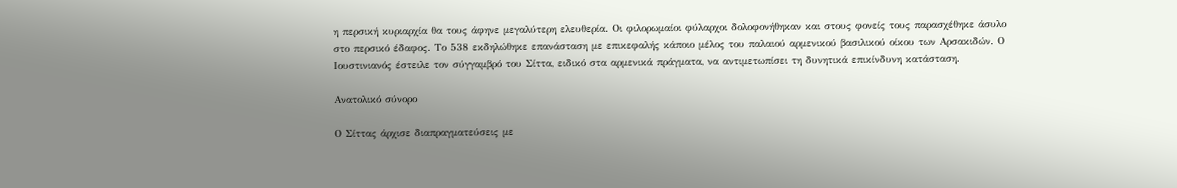η περσική κυριαρχία θα τους άφηνε μεγαλύτερη ελευθερία. Οι φιλορωμαίοι φύλαρχοι δολοφονήθηκαν και στους φονείς τους παρασχέθηκε άσυλο στο περσικό έδαφος. Το 538 εκδηλώθηκε επανάσταση με επικεφαλής κάποιο μέλος του παλαιού αρμενικού βασιλικού οίκου των Αρσακιδών. Ο Ιουστινιανός έστειλε τον σύγγαμβρό του Σίττα, ειδικό στα αρμενικά πράγματα, να αντιμετωπίσει τη δυνητικά επικίνδυνη κατάσταση.

Ανατολικό σύνορο

Ο Σίττας άρχισε διαπραγματεύσεις με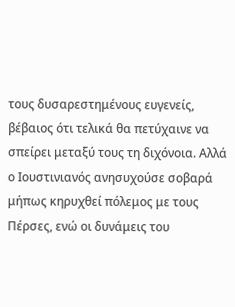τους δυσαρεστημένους ευγενείς, βέβαιος ότι τελικά θα πετύχαινε να σπείρει μεταξύ τους τη διχόνοια. Αλλά ο Ιουστινιανός ανησυχούσε σοβαρά μήπως κηρυχθεί πόλεμος με τους Πέρσες, ενώ οι δυνάμεις του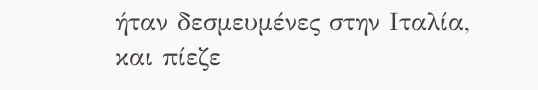ήταν δεσμευμένες στην Ιταλία, και πίεζε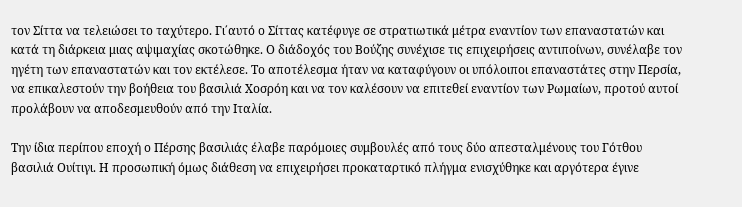τον Σίττα να τελειώσει το ταχύτερο. Γι΄αυτό ο Σίττας κατέφυγε σε στρατιωτικά μέτρα εναντίον των επαναστατών και κατά τη διάρκεια μιας αψιμαχίας σκοτώθηκε. Ο διάδοχός του Βούζης συνέχισε τις επιχειρήσεις αντιποίνων, συνέλαβε τον ηγέτη των επαναστατών και τον εκτέλεσε. Το αποτέλεσμα ήταν να καταφύγουν οι υπόλοιποι επαναστάτες στην Περσία, να επικαλεστούν την βοήθεια του βασιλιά Χοσρόη και να τον καλέσουν να επιτεθεί εναντίον των Ρωμαίων, προτού αυτοί προλάβουν να αποδεσμευθούν από την Ιταλία.

Την ίδια περίπου εποχή ο Πέρσης βασιλιάς έλαβε παρόμοιες συμβουλές από τους δύο απεσταλμένους του Γότθου βασιλιά Ουίτιγι. Η προσωπική όμως διάθεση να επιχειρήσει προκαταρτικό πλήγμα ενισχύθηκε και αργότερα έγινε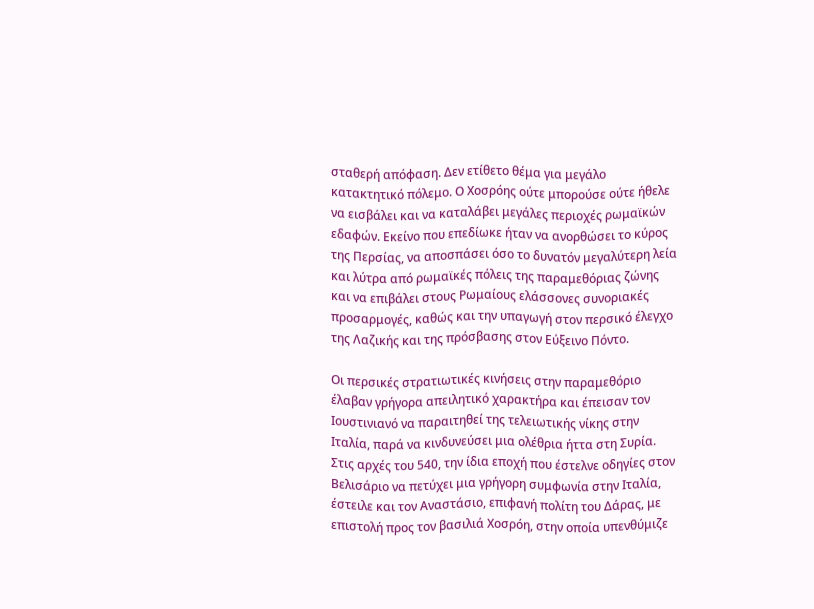σταθερή απόφαση. Δεν ετίθετο θέμα για μεγάλο κατακτητικό πόλεμο. Ο Χοσρόης ούτε μπορούσε ούτε ήθελε να εισβάλει και να καταλάβει μεγάλες περιοχές ρωμαϊκών εδαφών. Εκείνο που επεδίωκε ήταν να ανορθώσει το κύρος της Περσίας, να αποσπάσει όσο το δυνατόν μεγαλύτερη λεία και λύτρα από ρωμαϊκές πόλεις της παραμεθόριας ζώνης και να επιβάλει στους Ρωμαίους ελάσσονες συνοριακές προσαρμογές, καθώς και την υπαγωγή στον περσικό έλεγχο της Λαζικής και της πρόσβασης στον Εύξεινο Πόντο.

Οι περσικές στρατιωτικές κινήσεις στην παραμεθόριο έλαβαν γρήγορα απειλητικό χαρακτήρα και έπεισαν τον Ιουστινιανό να παραιτηθεί της τελειωτικής νίκης στην Ιταλία, παρά να κινδυνεύσει μια ολέθρια ήττα στη Συρία. Στις αρχές του 540, την ίδια εποχή που έστελνε οδηγίες στον Βελισάριο να πετύχει μια γρήγορη συμφωνία στην Ιταλία, έστειλε και τον Αναστάσιο, επιφανή πολίτη του Δάρας, με επιστολή προς τον βασιλιά Χοσρόη, στην οποία υπενθύμιζε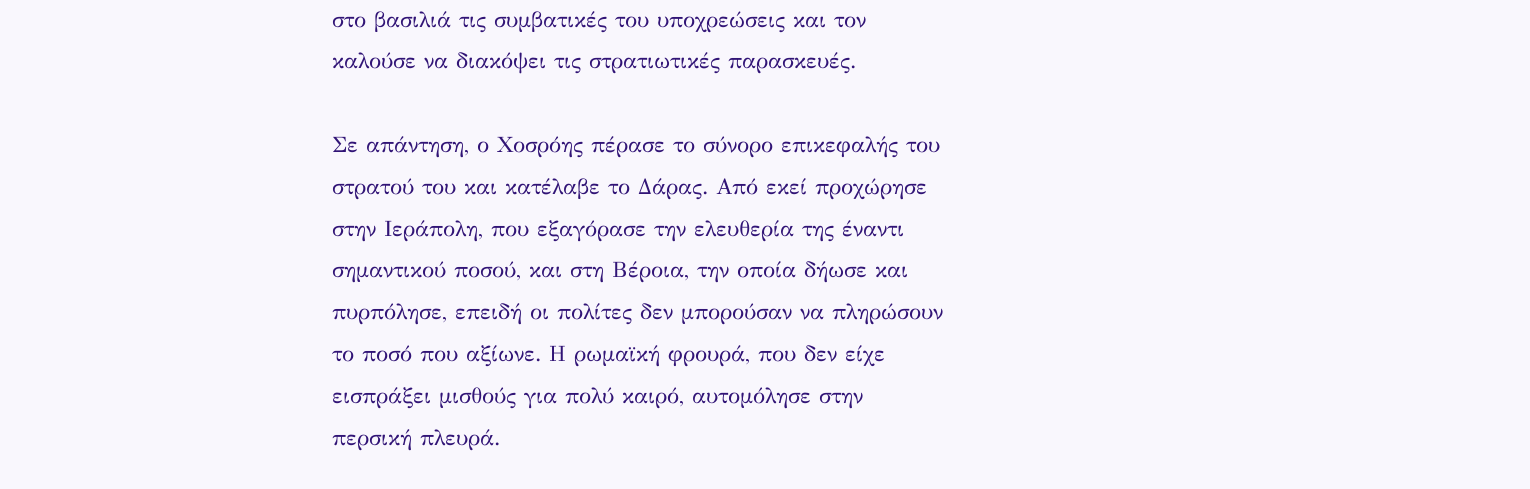στο βασιλιά τις συμβατικές του υποχρεώσεις και τον καλούσε να διακόψει τις στρατιωτικές παρασκευές.

Σε απάντηση, ο Χοσρόης πέρασε το σύνορο επικεφαλής του στρατού του και κατέλαβε το Δάρας. Από εκεί προχώρησε στην Ιεράπολη, που εξαγόρασε την ελευθερία της έναντι σημαντικού ποσού, και στη Βέροια, την οποία δήωσε και πυρπόλησε, επειδή οι πολίτες δεν μπορούσαν να πληρώσουν το ποσό που αξίωνε. Η ρωμαϊκή φρουρά, που δεν είχε εισπράξει μισθούς για πολύ καιρό, αυτομόλησε στην περσική πλευρά.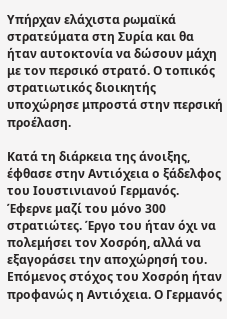Υπήρχαν ελάχιστα ρωμαϊκά στρατεύματα στη Συρία και θα ήταν αυτοκτονία να δώσουν μάχη με τον περσικό στρατό. Ο τοπικός στρατιωτικός διοικητής υποχώρησε μπροστά στην περσική προέλαση.

Κατά τη διάρκεια της άνοιξης, έφθασε στην Αντιόχεια ο ξάδελφος του Ιουστινιανού Γερμανός. Έφερνε μαζί του μόνο 300 στρατιώτες. Έργο του ήταν όχι να πολεμήσει τον Χοσρόη, αλλά να εξαγοράσει την αποχώρησή του. Επόμενος στόχος του Χοσρόη ήταν προφανώς η Αντιόχεια. Ο Γερμανός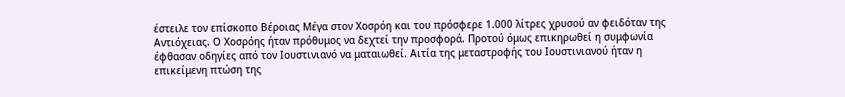έστειλε τον επίσκοπο Βέροιας Μέγα στον Χοσρόη και του πρόσφερε 1.000 λίτρες χρυσού αν φειδόταν της Αντιόχειας. Ο Χοσρόης ήταν πρόθυμος να δεχτεί την προσφορά. Προτού όμως επικηρωθεί η συμφωνία έφθασαν οδηγίες από τον Ιουστινιανό να ματαιωθεί. Αιτία της μεταστροφής του Ιουστινιανού ήταν η επικείμενη πτώση της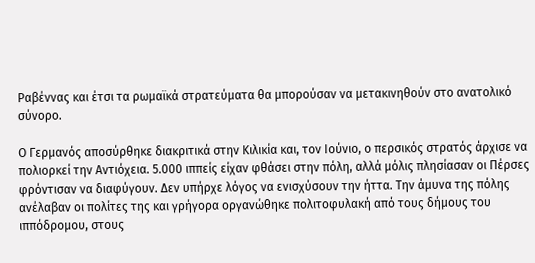Ραβέννας και έτσι τα ρωμαϊκά στρατεύματα θα μπορούσαν να μετακινηθούν στο ανατολικό σύνορο.

Ο Γερμανός αποσύρθηκε διακριτικά στην Κιλικία και, τον Ιούνιο, ο περσικός στρατός άρχισε να πολιορκεί την Αντιόχεια. 5.000 ιππείς είχαν φθάσει στην πόλη, αλλά μόλις πλησίασαν οι Πέρσες φρόντισαν να διαφύγουν. Δεν υπήρχε λόγος να ενισχύσουν την ήττα. Την άμυνα της πόλης ανέλαβαν οι πολίτες της και γρήγορα οργανώθηκε πολιτοφυλακή από τους δήμους του ιππόδρομου, στους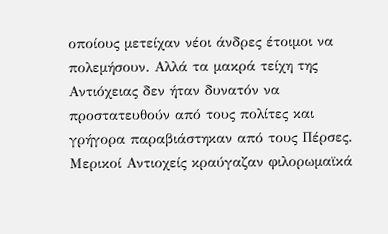οποίους μετείχαν νέοι άνδρες έτοιμοι να πολεμήσουν. Αλλά τα μακρά τείχη της Αντιόχειας δεν ήταν δυνατόν να προστατευθούν από τους πολίτες και γρήγορα παραβιάστηκαν από τους Πέρσες. Μερικοί Αντιοχείς κραύγαζαν φιλορωμαϊκά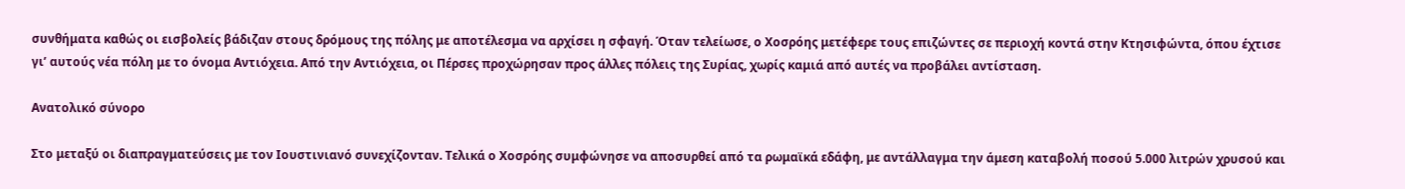συνθήματα καθώς οι εισβολείς βάδιζαν στους δρόμους της πόλης με αποτέλεσμα να αρχίσει η σφαγή. Όταν τελείωσε, ο Χοσρόης μετέφερε τους επιζώντες σε περιοχή κοντά στην Κτησιφώντα, όπου έχτισε γι’ αυτούς νέα πόλη με το όνομα Αντιόχεια. Από την Αντιόχεια, οι Πέρσες προχώρησαν προς άλλες πόλεις της Συρίας, χωρίς καμιά από αυτές να προβάλει αντίσταση.

Ανατολικό σύνορο

Στο μεταξύ οι διαπραγματεύσεις με τον Ιουστινιανό συνεχίζονταν. Τελικά ο Χοσρόης συμφώνησε να αποσυρθεί από τα ρωμαϊκά εδάφη, με αντάλλαγμα την άμεση καταβολή ποσού 5.000 λιτρών χρυσού και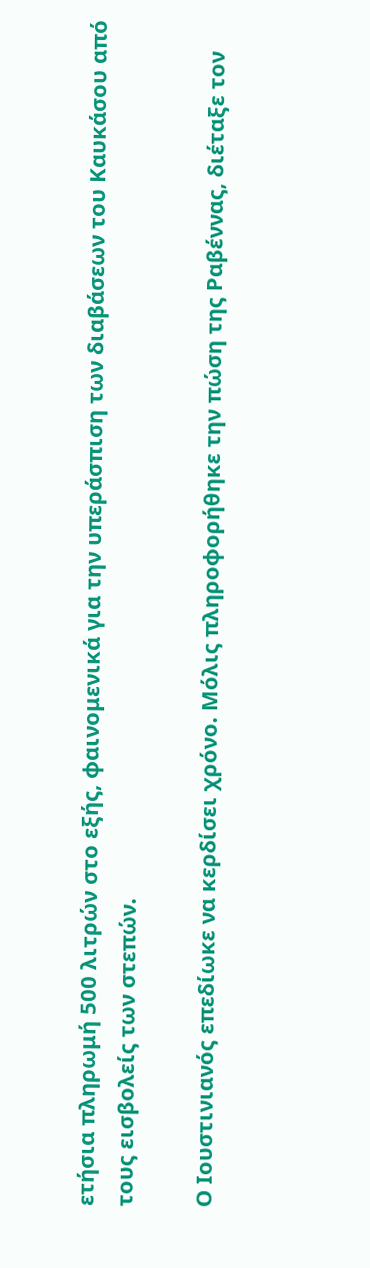ετήσια πληρωμή 500 λιτρών στο εξής, φαινομενικά για την υπεράσπιση των διαβάσεων του Καυκάσου από τους εισβολείς των στεπών.

Ο Ιουστινιανός επεδίωκε να κερδίσει χρόνο. Μόλις πληροφορήθηκε την πώση της Ραβέννας, διέταξε τον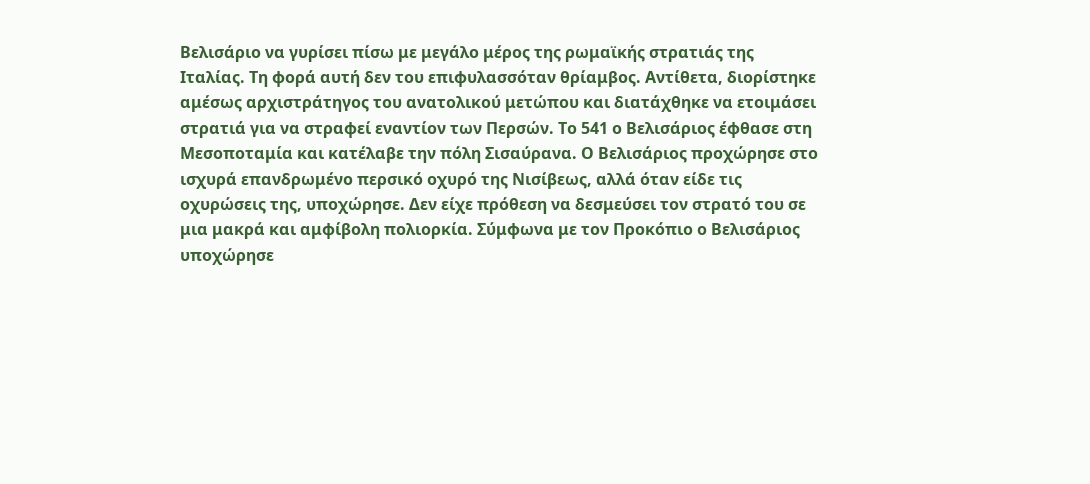Βελισάριο να γυρίσει πίσω με μεγάλο μέρος της ρωμαϊκής στρατιάς της Ιταλίας. Τη φορά αυτή δεν του επιφυλασσόταν θρίαμβος. Αντίθετα, διορίστηκε αμέσως αρχιστράτηγος του ανατολικού μετώπου και διατάχθηκε να ετοιμάσει στρατιά για να στραφεί εναντίον των Περσών. Το 541 ο Βελισάριος έφθασε στη Μεσοποταμία και κατέλαβε την πόλη Σισαύρανα. Ο Βελισάριος προχώρησε στο ισχυρά επανδρωμένο περσικό οχυρό της Νισίβεως, αλλά όταν είδε τις οχυρώσεις της, υποχώρησε. Δεν είχε πρόθεση να δεσμεύσει τον στρατό του σε μια μακρά και αμφίβολη πολιορκία. Σύμφωνα με τον Προκόπιο ο Βελισάριος υποχώρησε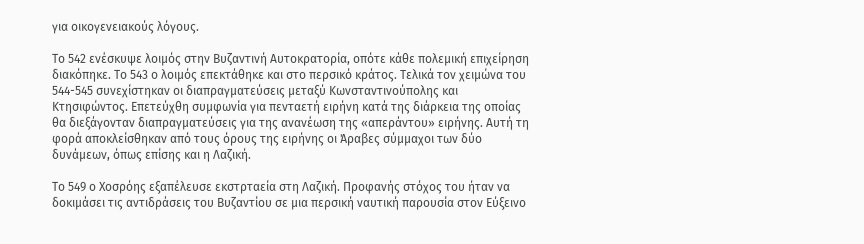για οικογενειακούς λόγους.

Το 542 ενέσκυψε λοιμός στην Βυζαντινή Αυτοκρατορία, οπότε κάθε πολεμική επιχείρηση διακόπηκε. Το 543 ο λοιμός επεκτάθηκε και στο περσικό κράτος. Τελικά τον χειμώνα του 544-545 συνεχίστηκαν οι διαπραγματεύσεις μεταξύ Κωνσταντινούπολης και Κτησιφώντος. Επετεύχθη συμφωνία για πενταετή ειρήνη κατά της διάρκεια της οποίας θα διεξάγονταν διαπραγματεύσεις για της ανανέωση της «απεράντου» ειρήνης. Αυτή τη φορά αποκλείσθηκαν από τους όρους της ειρήνης οι Άραβες σύμμαχοι των δύο δυνάμεων, όπως επίσης και η Λαζική.

Το 549 ο Χοσρόης εξαπέλευσε εκστρταεία στη Λαζική. Προφανής στόχος του ήταν να δοκιμάσει τις αντιδράσεις του Βυζαντίου σε μια περσική ναυτική παρουσία στον Εύξεινο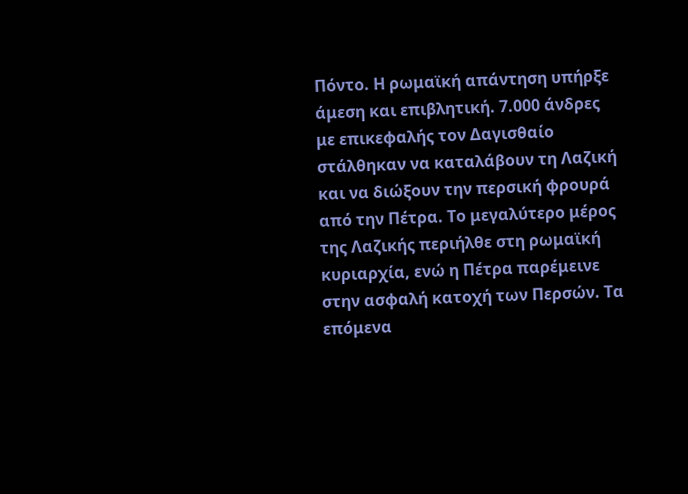Πόντο. Η ρωμαϊκή απάντηση υπήρξε άμεση και επιβλητική. 7.000 άνδρες με επικεφαλής τον Δαγισθαίο στάλθηκαν να καταλάβουν τη Λαζική και να διώξουν την περσική φρουρά από την Πέτρα. Το μεγαλύτερο μέρος της Λαζικής περιήλθε στη ρωμαϊκή κυριαρχία, ενώ η Πέτρα παρέμεινε στην ασφαλή κατοχή των Περσών. Τα επόμενα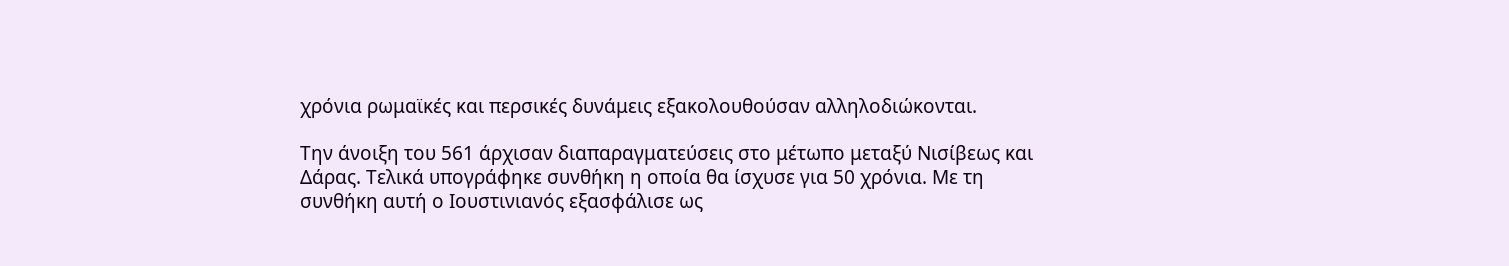χρόνια ρωμαϊκές και περσικές δυνάμεις εξακολουθούσαν αλληλοδιώκονται.

Την άνοιξη του 561 άρχισαν διαπαραγματεύσεις στο μέτωπο μεταξύ Νισίβεως και Δάρας. Τελικά υπογράφηκε συνθήκη η οποία θα ίσχυσε για 50 χρόνια. Με τη συνθήκη αυτή ο Ιουστινιανός εξασφάλισε ως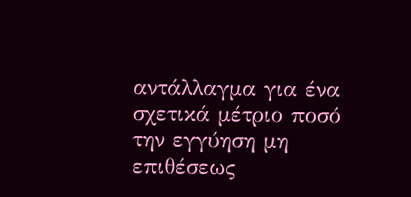αντάλλαγμα για ένα σχετικά μέτριο ποσό την εγγύηση μη επιθέσεως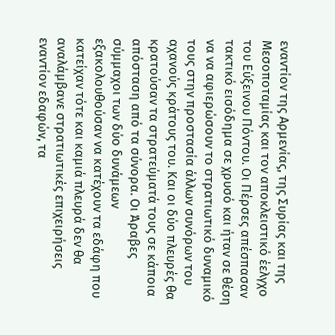εναντίον της Αρμενίας, της Συρίας και της Μεσοποταμίας και τον αποκλειστικό έελγχο του Εύξεινου Πόντου. Οι Πέρσες απέσπασαν τακτικό εισόδημα σε χρυσό και ήταν σε θέση να να αφιερώσουν το στρατιωτικό δυναμικό τους στην προστασία άλλων συνόρων του αχανούς κράτους του. Και οι δύο πλευρές θα κρατούσαν τα στρατεύματά τους σε κάποια απόσταση από τα σύνορα. Οι Άραβες σύμμαχοι των δύο δυνάμεων εξακολουθούσαν να κατέχουν τα εδάφη που κατείχαν τότε και καμιά πλευρά δεν θα αναλάμβανε στρατιωτικές επιχειρήσεις εναντίον εδαφών, τα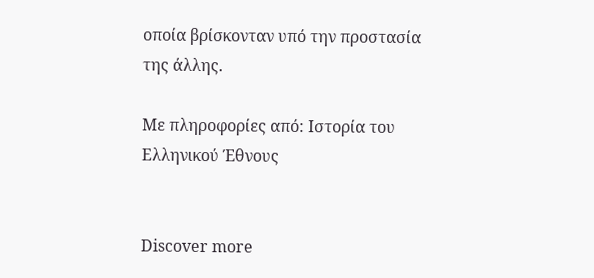οποία βρίσκονταν υπό την προστασία της άλλης.

Με πληροφορίες από: Ιστορία του Ελληνικού Έθνους


Discover more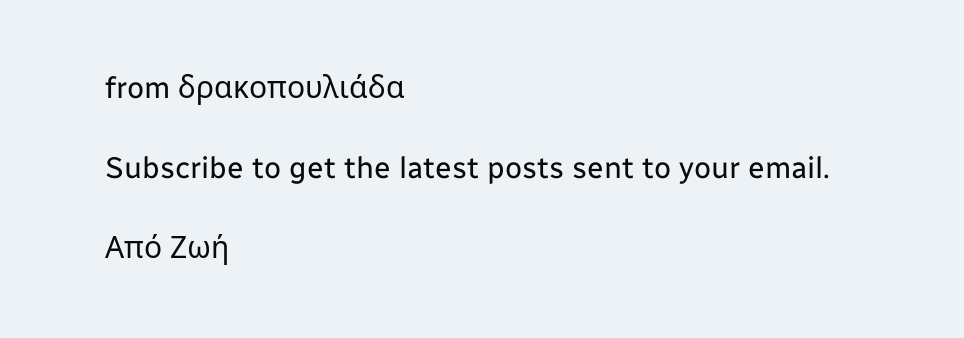from δρακοπουλιάδα

Subscribe to get the latest posts sent to your email.

Από Ζωή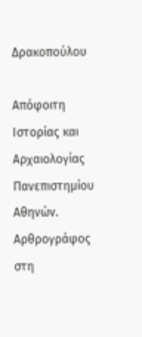Δρακοπούλου

Απόφοιτη Ιστορίας και Αρχαιολογίας Πανεπιστημίου Αθηνών. Αρθρογράφος στη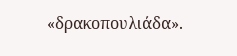«δρακοπουλιάδα».